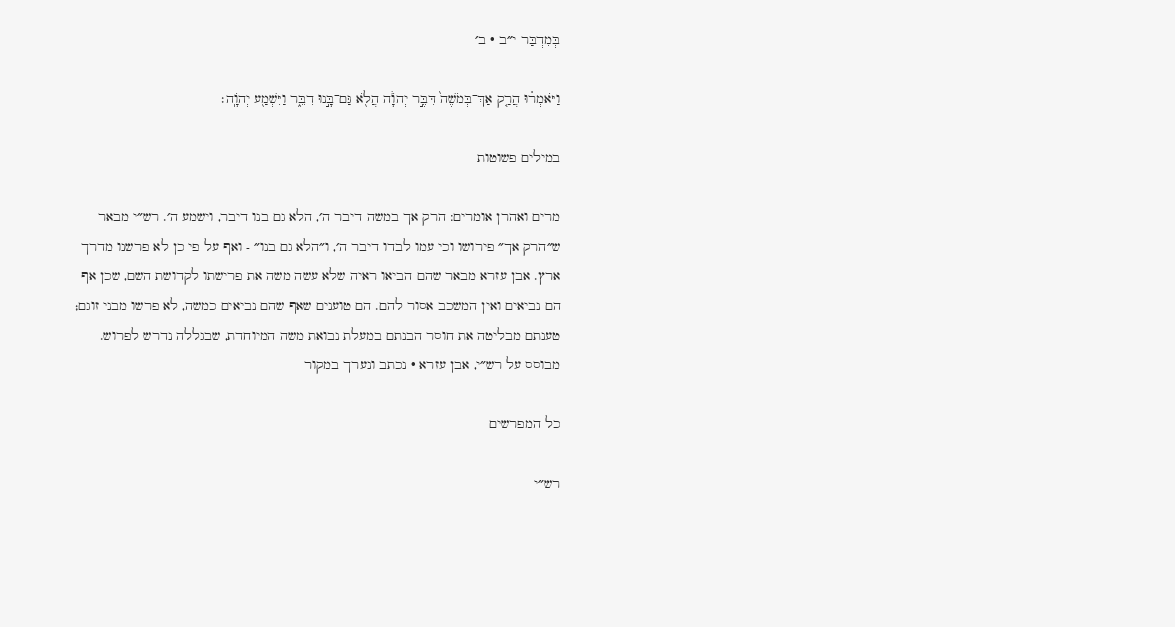בְּמִדְבַּר י״ב · ב׳

וַיֹּאמְר֗וּ הֲרַ֤ק אַךְ־בְּמֹשֶׁה֙ דִּבֶּ֣ר יְהֹוָ֔ה הֲלֹ֖א גַּם־בָּ֣נוּ דִבֵּ֑ר וַיִּשְׁמַ֖ע יְהֹוָֽה׃

במילים פשוטות

מרים ואהרן אומרים: הרק אך במשה דיבר ה׳, הלא גם בנו דיבר, וישמע ה׳. רש״י מבאר ש״הרק אך״ פירושו וכי עמו לבדו דיבר ה׳, ו״הלא גם בנו״ - ואף על פי כן לא פרשנו מדרך ארץ. אבן עזרא מבאר שהם הביאו ראיה שלא עשה משה את פרישתו לקדושת השם, שכן אף הם נביאים ואין המשכב אסור להם. הם טוענים שאף שהם נביאים כמשה, לא פרשו מבני זוגם; טענתם מבליטה את חוסר הבנתם במעלת נבואת משה המיוחדת, שבגללה נדרש לפרוש.
מבוסס על רש״י, אבן עזרא · נכתב ונערך במקור

כל המפרשים

רש״י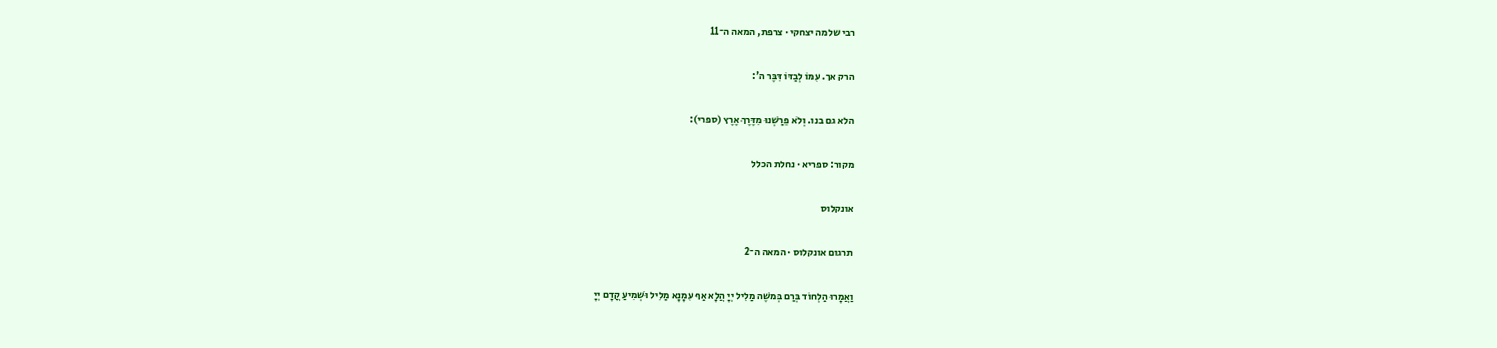רבי שלמה יצחקי · צרפת, המאה ה־11

הרק אך. עִמּוֹ לְבַדּוֹ דִּבֶּר ה':

הלא גם בנו. וְלֹא פֵרַשְׁנוּ מִדֶּרֶךְ אֶרֶץ (ספרי):

מקור: ספריא · נחלת הכלל

אונקלוס

תרגום אונקלוס · המאה ה־2

וַאֲמָרוּ הַלְחוֹד בְּרַם בְּמשֶׁה מַלִיל יְיָ הֲלָא אַף עִמָנָא מַלִיל וּשְׁמִיעַ קֳדָם יְיָ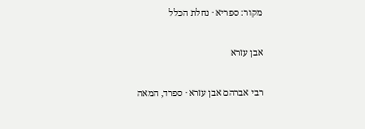מקור: ספריא · נחלת הכלל

אבן עזרא

רבי אברהם אבן עזרא · ספרד, המאה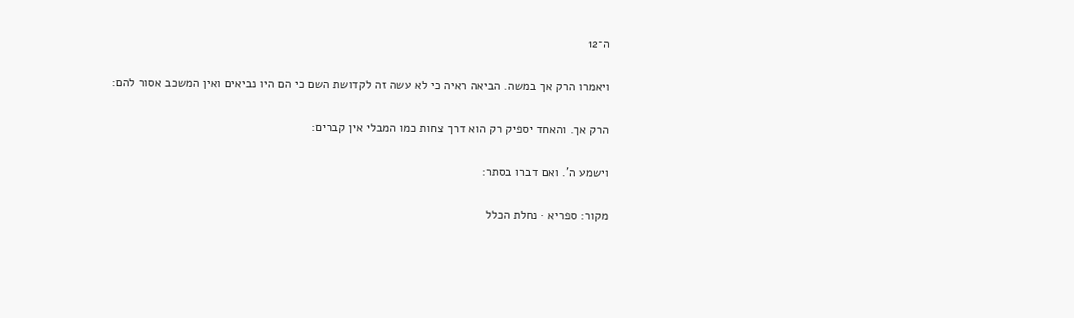ה־12

ויאמרו הרק אך במשה. הביאה ראיה כי לא עשה זה לקדושת השם כי הם היו נביאים ואין המשכב אסור להם:

הרק אך. והאחד יספיק רק הוא דרך צחות כמו המבלי אין קברים:

וישמע ה'. ואם דברו בסתר:

מקור: ספריא · נחלת הכלל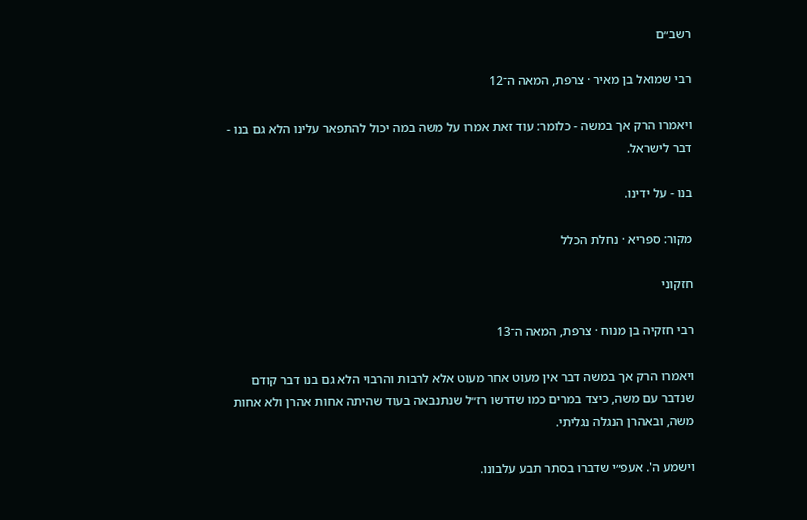רשב״ם

רבי שמואל בן מאיר · צרפת, המאה ה־12

ויאמרו הרק אך במשה - כלומר: עוד זאת אמרו על משה במה יכול להתפאר עלינו הלא גם בנו - דבר לישראל.

בנו - על ידינו.

מקור: ספריא · נחלת הכלל

חזקוני

רבי חזקיה בן מנוח · צרפת, המאה ה־13

ויאמרו הרק אך במשה דבר אין מעוט אחר מעוט אלא לרבות והרבוי הלא גם בנו דבר קודם שנדבר עם משה, כיצד במרים כמו שדרשו רז״ל שנתנבאה בעוד שהיתה אחות אהרן ולא אחות משה, ובאהרן הנגלה נגליתי.

וישמע ה'. אעפ״י שדברו בסתר תבע עלבונו.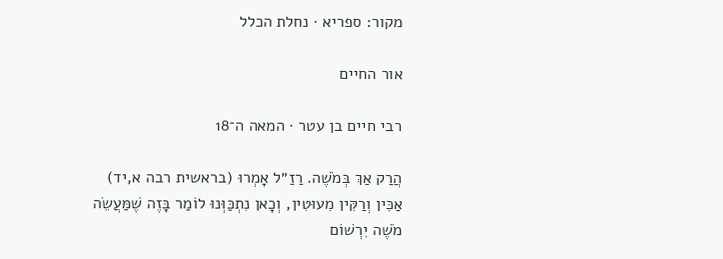מקור: ספריא · נחלת הכלל

אור החיים

רבי חיים בן עטר · המאה ה־18

הֲרַק אַךְ בְּמֹשֶׁה. רַזַ״ל אָמְרוּ (בראשית רבה א,יד) אַכִּין וְרַקִּין מִעוּטִין, וְכָאן נִתְכַּוְּנוּ לוֹמַר בָּזֶה שֶׁמַּעֲשֵׂה מֹשֶׁה יִרְשׁוֹם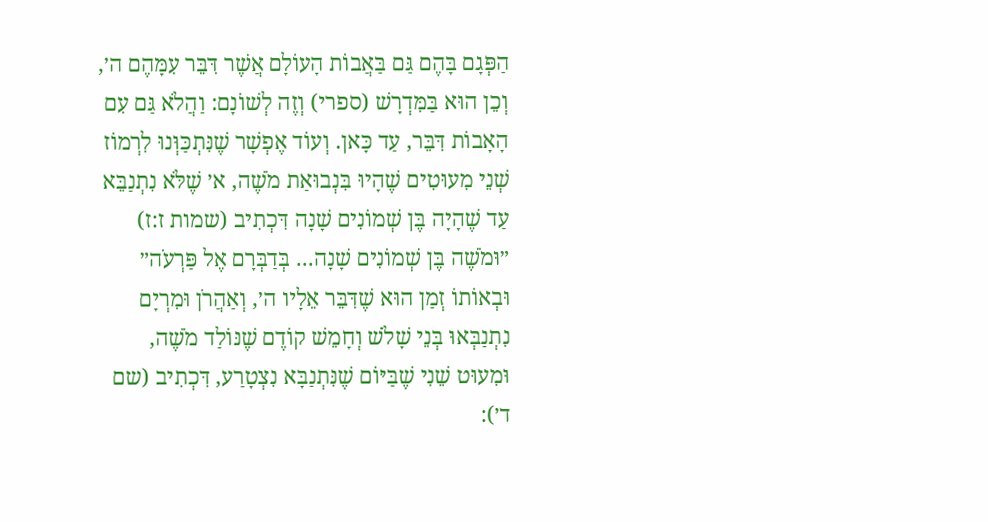הַפְּגָם בָּהֶם גַּם בַּאֲבוֹת הָעוֹלָם אֲשֶׁר דִּבֵּר עִמָּהֶם ה׳, וְכֵן הוּא בַּמִּדְרָשׁ (ספרי) וְזֶה לְשׁוֹנָם: וַהֲלֹא גַּם עִם הָאָבוֹת דִּבֵּר, עַד כָּאן. וְעוֹד אֶפְשָׁר שֶׁנִּתְכַּוְּנוּ לִרְמוֹז שְׁנֵי מִעוּטִים שֶׁהָיוּ בִּנְבוּאַת מֹשֶׁה, א׳ שֶׁלֹּא נִתְנַבֵּא עַד שֶׁהָיָה בֶּן שְׁמוֹנִים שָׁנָה דִּכְתִיב (שמות ז:ז) ״וּמֹשֶׁה בֶּן שְׁמוֹנִים שָׁנָה... בְּדַבְּרָם אֶל פַּרְעֹה״ וּבְאוֹתוֹ זְמַן הוּא שֶׁדִּבֵּר אֵלָיו ה׳, וְאַהֲרֹן וּמִרְיָם נִתְנַבְּאוּ בְּנֵי שָׁלֹשׁ וְחָמֵשׁ קוֹדֶם שֶׁנּוֹלַד מֹשֶׁה, וּמִעוּט שֵׁנִי שֶׁבַּיּוֹם שֶׁנִּתְנַבָּא נִצְטָרַע, דִּכְתִיב (שם ד׳):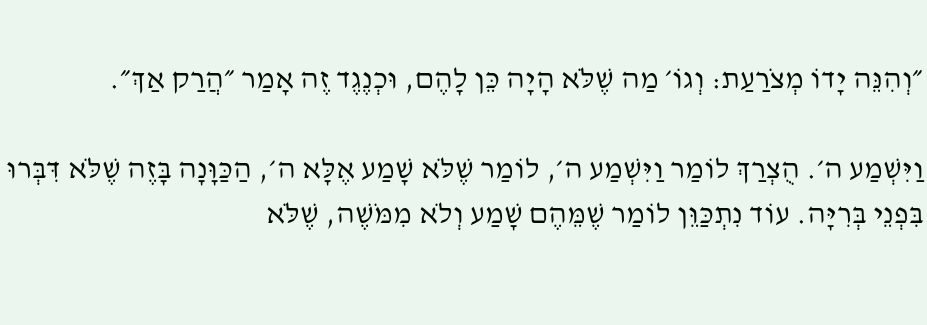״וְהִנֵּה יָדוֹ מְצֹרַעַת: וְגוֹ׳ מַה שֶׁלֹּא הָיָה כֵּן לָהֶם, וּכְנֶגֶד זֶה אָמַר ״הֲרַק אַךְ״.

וַיִּשְׁמַע ה׳. הֻצְרַךְ לוֹמַר וַיִּשְׁמַע ה׳, לוֹמַר שֶׁלֹּא שָׁמַע אֶלָּא ה׳, הַכַּוָּנָה בָּזֶה שֶׁלֹּא דִּבְּרוּ בִּפְנֵי בְּרִיָּה. עוֹד נִתְכַּוֵּן לוֹמַר שֶׁמֵּהֶם שָׁמַע וְלֹא מִמֹּשֶׁה, שֶׁלֹּא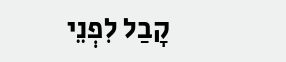קָבַל לִפְנֵי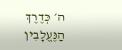ה׳ כְּדֶרֶךְ הַנֶּעֱלָבִין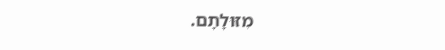מִזּוּלָתָם.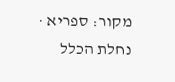מקור: ספריא · נחלת הכלל